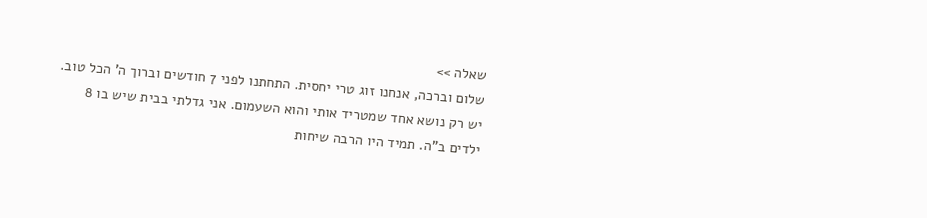שאלה >>
שלום וברכה, אנחנו זוג טרי יחסית. התחתנו לפני 7 חודשים וברוך ה' הכל טוב. יש רק נושא אחד שמטריד אותי והוא השעמום. אני גדלתי בבית שיש בו 8 ילדים ב"ה. תמיד היו הרבה שיחות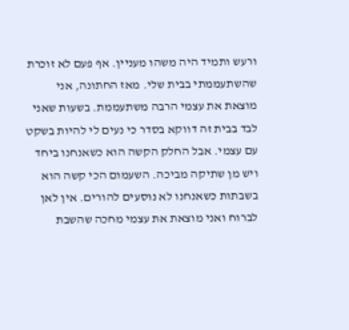ורעש ותמיד היה משהו מעניין. אף פעם לא זוכרת שהשתעממתי בבית שלי. מאז החתונה, אני מוצאת את עצמי הרבה משתעממת. בשעות שאני לבד בבית זה דווקא בסדר כי נעים לי להיות בשקט עם עצמי. אבל החלק הקשה הוא כשאנחנו ביחד ויש מן שתיקה מביכה. השעמום הכי קשה הוא בשבתות כשאנחנו לא נוסעים להורים. אין לאן לברוח ואני מוצאת את עצמי מחכה שהשבת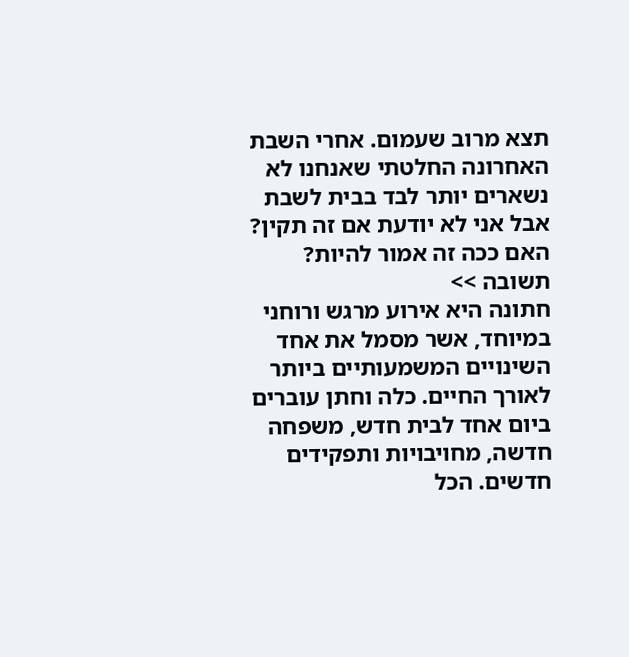תצא מרוב שעמום. אחרי השבת האחרונה החלטתי שאנחנו לא נשארים יותר לבד בבית לשבת אבל אני לא יודעת אם זה תקין? האם ככה זה אמור להיות?
תשובה >>
חתונה היא אירוע מרגש ורוחני במיוחד, אשר מסמל את אחד השינויים המשמעותיים ביותר לאורך החיים. כלה וחתן עוברים ביום אחד לבית חדש, משפחה חדשה, מחויבויות ותפקידים חדשים. הכל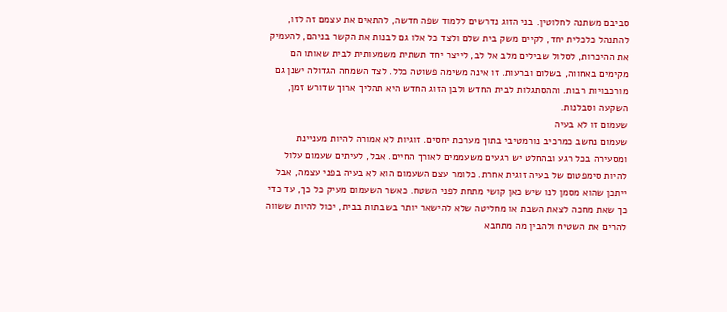סביבם משתנה לחלוטין. בני הזוג נדרשים ללמוד שפה חדשה, להתאים את עצמם זה לזו, להתנהל כלכלית יחד, לקיים משק בית שלם ולצד כל אלו גם לבנות את הקשר בניהם, להעמיק את ההיכרות, לסלול שבילים מלב אל לב, לייצר יחד תשתית משמעותית לבית שאותו הם מקימים באחווה, בשלום וברעות. זו אינה משימה פשוטה כלל. לצד השמחה הגדולה ישנן גם מורכבויות רבות. וההסתגלות לבית החדש ולבן הזוג החדש היא תהליך ארוך שדורש זמן, השקעה וסבלנות.
שעמום זו לא בעיה
שעמום נחשב כמרכיב נורמטיבי בתוך מערכת יחסים. זוגיות לא אמורה להיות מעניינת ומסעירה בכל רגע ובהחלט יש רגעים משעממים לאורך החיים. אבל, לעיתים שעמום עלול להיות סימפטום של בעיה זוגית אחרת. כלומר עצם השעמום הוא לא בעיה בפני עצמה, אבל ייתכן שהוא מסמן לנו שיש כאן קושי מתחת לפני השטח. כאשר השעמום מעיק כל כך, עד כדי כך שאת מחכה לצאת השבת או מחליטה שלא להישאר יותר בשבתות בבית, יכול להיות ששווה להרים את השטיח ולהבין מה מתחבא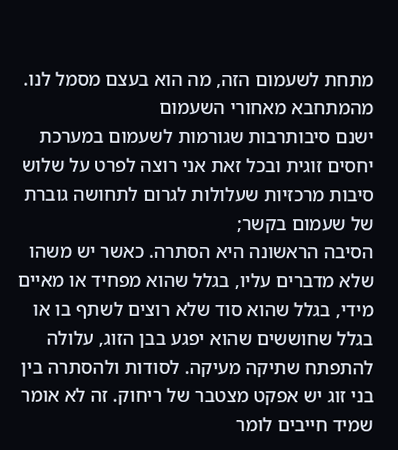מתחת לשעמום הזה, מה הוא בעצם מסמל לנו.
מהמתחבא מאחורי השעמום
ישנם סיבותרבות שגורמות לשעמום במערכת יחסים זוגית ובכל זאת אני רוצה לפרט על שלוש סיבות מרכזיות שעלולות לגרום לתחושה גוברת של שעמום בקשר;
הסיבה הראשונה היא הסתרה. כאשר יש משהו שלא מדברים עליו, בגלל שהוא מפחיד או מאיים מידי, בגלל שהוא סוד שלא רוצים לשתף בו או בגלל שחוששים שהוא יפגע בבן הזוג, עלולה להתפתח שתיקה מעיקה. לסודות ולהסתרה בין בני זוג יש אפקט מצטבר של ריחוק. זה לא אומר שמיד חייבים לומר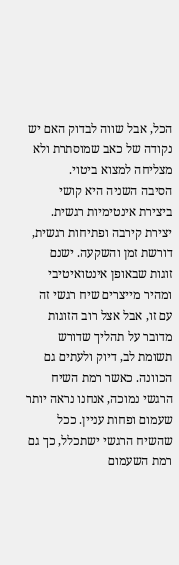הכל, אבל שווה לבדוק האם יש נקודה של כאב שמוסתרת ולא מצליחה למצוא ביטוי.
הסיבה השניה היא קושי ביצירת אינטימיות רגשית. יצירת קירבה ופתיחות רגשית, דורשת זמן והשקעה. ישנם זוגות שבאופן אינטואיטיבי ומהיר מייצרים שיח רגשי זה עם זו, אבל אצל רוב הזוגות מדובר על תהליך שדורש תשומת לב, דיוק ולעתים גם הכוונה. כאשר רמת השיח הרגשי נמוכה, אנחנו נראה יותר שעמום ופחות עניין. ככל שהשיח הרגשי ישתכלל, כך גם רמת השעמום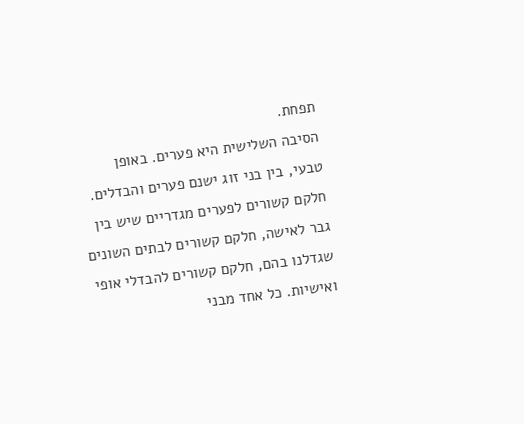תפחת.
הסיבה השלישית היא פערים. באופן טבעי, בין בני זוג ישנם פערים והבדלים. חלקם קשורים לפערים מגדריים שיש בין גבר לאישה, חלקם קשורים לבתים השונים שגדלנו בהם, חלקם קשורים להבדלי אופי ואישיות. כל אחד מבני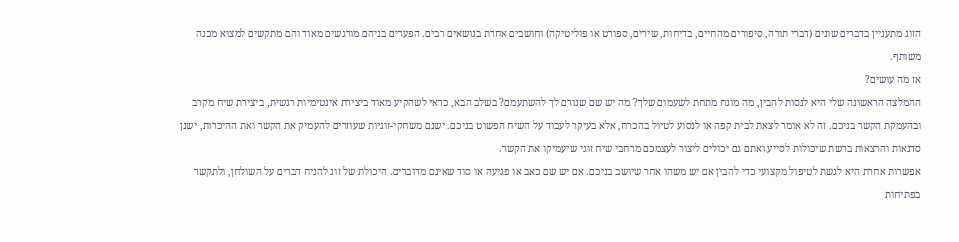הזוג מתעניין בדברים שונים (דברי תורה, סיפורים מהחיים, בדיחות, שירים, ספורט או פוליטיקה) וחושבים אחרת בנושאים רבים. הפערים בניהם מורגשים מאוד והם מתקשים למצוא מכנה משותף.
אז מה עושים?
ההמלצה הראשונה שלי היא לנסות להבין, מה מונח מתחת לשעמום שלך? מה יש שם שגורם לך להשתעמם? בשלב הבא, כדאי לשהקיע מאוד ביצירת אינטימיות רגשית, ביצירת שיח מקרב ובהעמקת הקשר בניכם. זה לא אומר לצאת לבית קפה או לנסוע לטיול בהכרח, אלא בעיקר לעבוד על השיח הפשוט בניכם. ישנם משחקי-זוגיות שעוזרים להעמיק את הקשר ואת ההיכרות, ישנן סדנאות והרצאות ברשת שיכולות לסייע ואתם גם יכולים ליצור לעצמכם מרחבי שיח זוגי שיעמיקו את הקשר.
אפשרות אחרת היא לגשת לטיפול מקצועי כדי להבין אם יש משהו אחר שיושב בניכם. אם יש שם כאב או פגיעה או סוד שאינם מדוברים. היכולת של זוג להניח דברים על השולחן, ולתקשר בפתיחות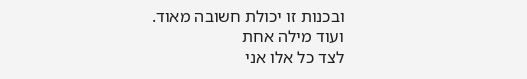ובכנות זו יכולת חשובה מאוד.
ועוד מילה אחת
לצד כל אלו אני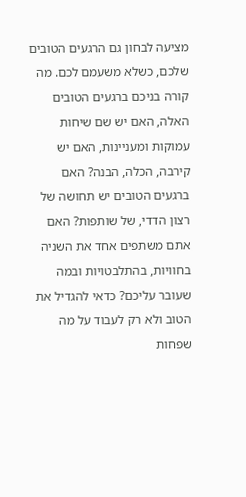מציעה לבחון גם הרגעים הטובים שלכם, כשלא משעמם לכם. מה קורה בניכם ברגעים הטובים האלה, האם יש שם שיחות עמוקות ומעניינות, האם יש קירבה, הכלה, הבנה? האם ברגעים הטובים יש תחושה של רצון הדדי, של שותפות? האם אתם משתפים אחד את השניה בחוויות, בהתלבטויות ובמה שעובר עליכם? כדאי להגדיל את הטוב ולא רק לעבוד על מה שפחות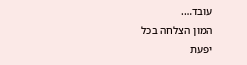עובד….
המון הצלחה בכל
יפעת